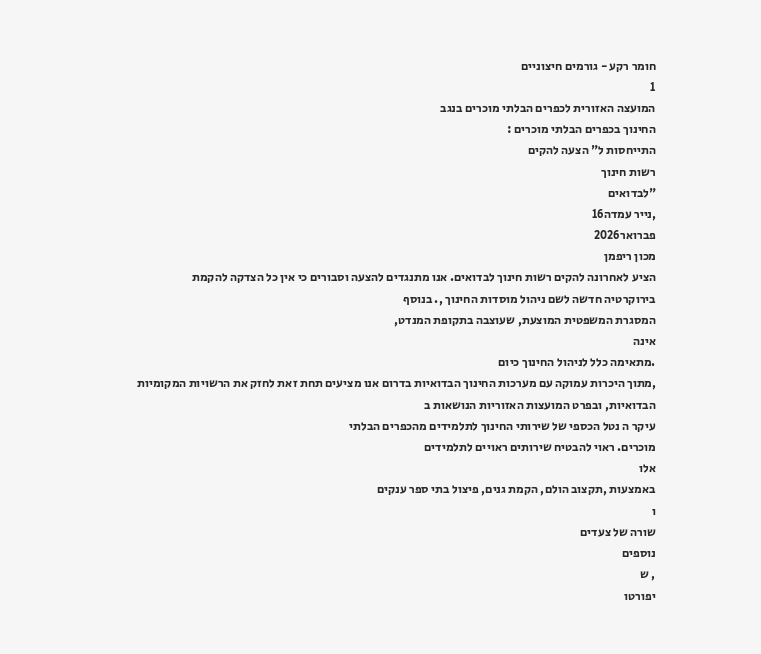חומר רקע - גורמים חיצוניים
1
המועצה האזורית לכפרים הבלתי מוכרים בנגב
החינוך בכפרים הבלתי מוכרים :
התייחסות ל" הצעה להקים
רשות חינוך
"לבדואים
,נייר עמדה16
פברואר2026
מכון ריפמן
הציע לאחרונה להקים רשות חינוך לבדואים. אנו מתנגדים להצעה וסבורים כי אין כל הצדקה להקמת
בירוקרטיה חדשה לשם ניהול מוסדות החינוך ,. בנוסף
המסגרת המשפטית המוצעת, שעוצבה בתקופת המנדט,
אינה
.מתאימה כלל לניהול החינוך כיום
,מתוך היכרות עמוקה עם מערכות החינוך הבדואיות בדרום אנו מציעים תחת זאת לחזק את הרשויות המקומיות
הבדואיות, ובפרט המועצות האזוריות הנושאות ב
עיקר ה נטל הכספי של שירותי החינוך לתלמידים מהכפרים הבלתי
מוכרים. ראוי להבטיח שירותים ראויים לתלמידים
אלו
באמצעות ,תקצוב הולם, הקמת גנים, פיצול בתי ספר ענקים
ו
שורה של צעדים
נוספים
, ש
יפורטו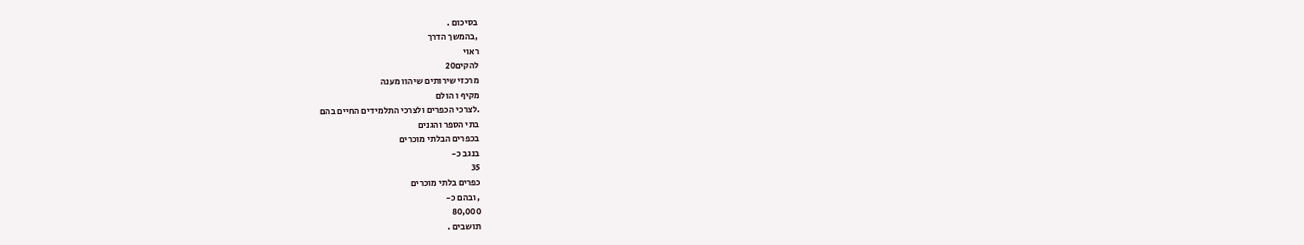בסיכום .
,בהמשך הדרך
ראוי
להקים20
מרכזי שירותים שיהוו מענה
מקיף ו הולם
.לצרכי הכפרים ולצרכי התלמידים החיים בהם
בתי הספר והגנים
בכפרים הבלתי מוכרים
בנגב כ-
35
כפרים בלתי מוכרים
, ובהם כ-
80,000
תושבים .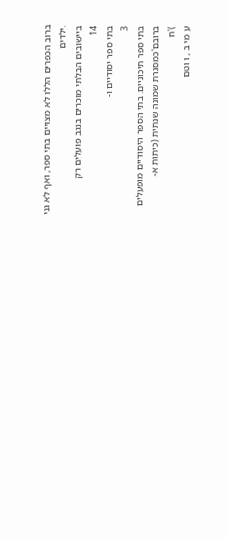ברוב הכפרים הללו לא מצויים בתי ספר, ואף לא גני
.ילדים
ביישובים הבלתי מוכרים בנגב פועלים רק
14
בתי ספר יסודיים ו-
3
בתי ספר תיכוניים. בתי הספר היסודיים מופעלים
ברובם'כמסגרת שמונה שנתית (כיתות א-
)'ח
ע מי ב , ו וטם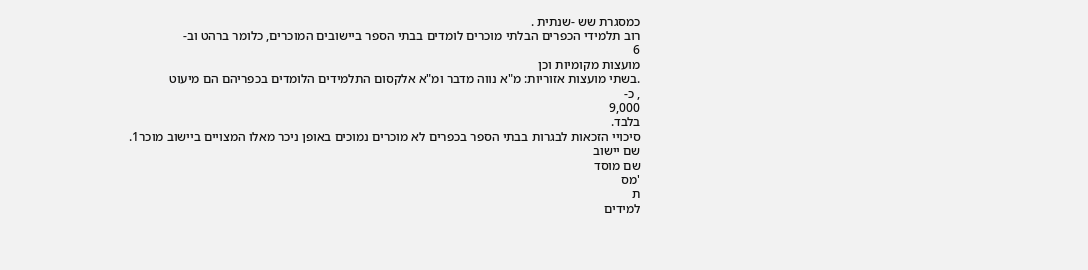כמסגרת שש -שנתית .
רוב תלמידי הכפרים הבלתי מוכרים לומדים בבתי הספר ביישובים המוכרים, כלומר ברהט וב-
6
מועצות מקומיות וכן
.בשתי מועצות אזוריות: מ"א נווה מדבר ומ"א אלקסום התלמידים הלומדים בכפריהם הם מיעוט
, כ-
9,000
בלבד.
סיכויי הזכאות לבגרות בבתי הספר בכפרים לא מוכרים נמוכים באופן ניכר מאלו המצויים ביישוב מוכר1.
שם יישוב
שם מוסד
'מס
ת
למידים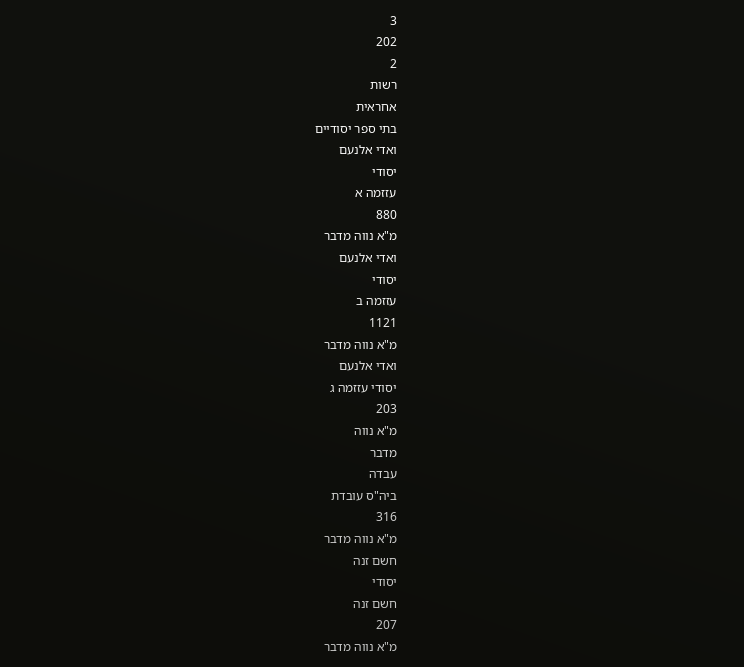3
202
2
רשות
אחראית
בתי ספר יסודיים
ואדי אלנעם
יסודי
עזזמה א
880
מ"א נווה מדבר
ואדי אלנעם
יסודי
עזזמה ב
1121
מ"א נווה מדבר
ואדי אלנעם
יסודי עזזמה ג
203
מ"א נווה
מדבר
עבדה
ביה"ס עובדת
316
מ"א נווה מדבר
חשם זנה
יסודי
חשם זנה
207
מ"א נווה מדבר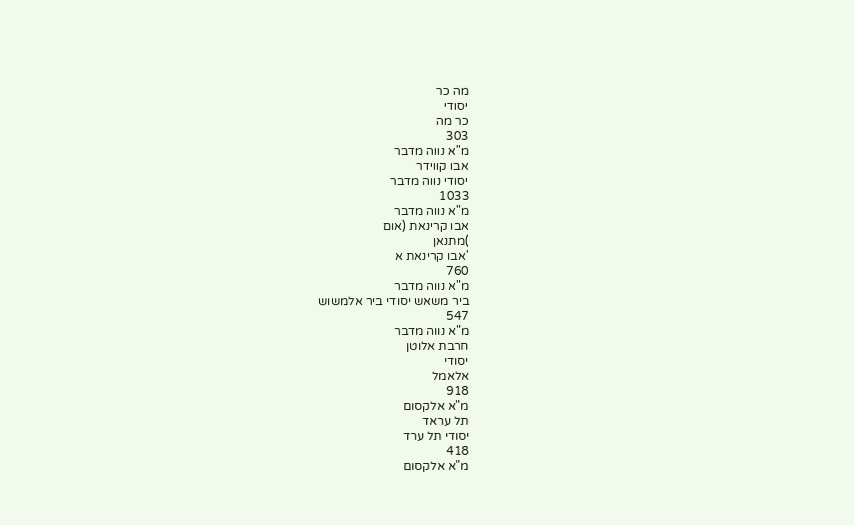מה כר
יסודי
כר מה
303
מ"א נווה מדבר
אבו קווידר
יסודי נווה מדבר
1033
מ"א נווה מדבר
אבו קרינאת (אום
)מתנאן
'אבו קרינאת א
760
מ"א נווה מדבר
ביר משאש יסודי ביר אלמשוש
547
מ"א נווה מדבר
חרבת אלוטן
יסודי
אלאמל
918
מ"א אלקסום
תל עראד
יסודי תל ערד
418
מ"א אלקסום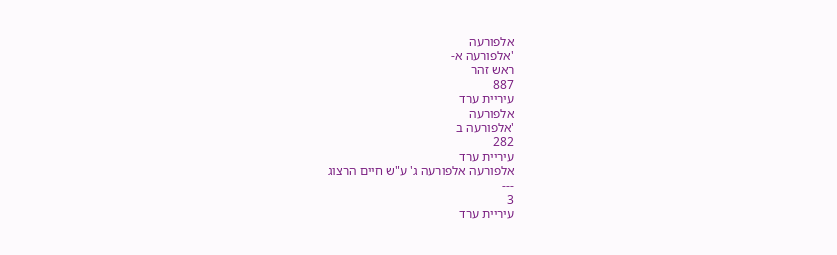אלפורעה
'אלפורעה א-
ראש זהר
887
עיריית ערד
אלפורעה
'אלפורעה ב
282
עיריית ערד
אלפורעה אלפורעה ג' ע"ש חיים הרצוג
---
3
עיריית ערד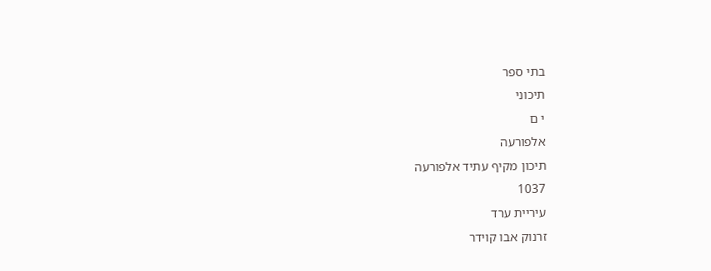בתי ספר
תיכוני
י ם
אלפורעה
תיכון מקיף עתיד אלפורעה
1037
עיריית ערד
זרנוק אבו קוידר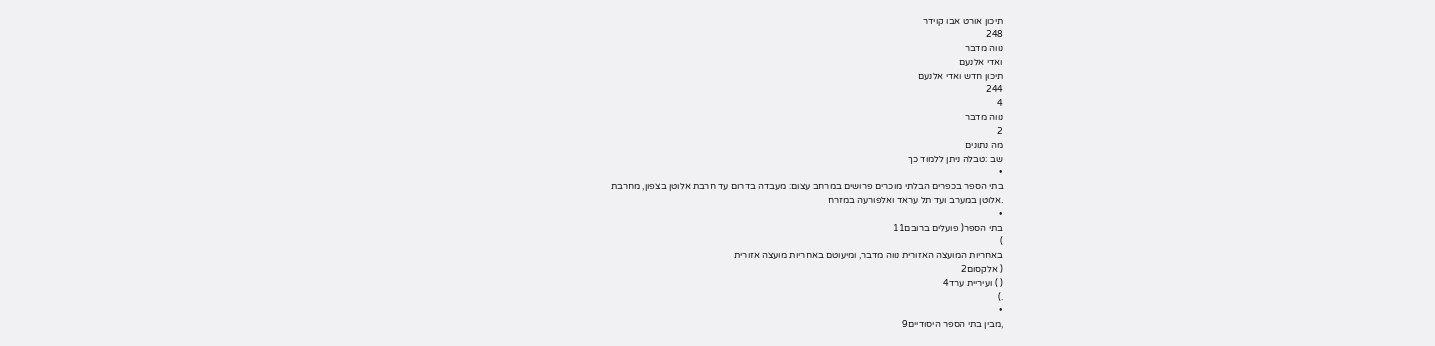תיכון אורט אבו קוידר
248
נווה מדבר
ואדי אלנעם
תיכון חדש ואדי אלנעם
244
4
נווה מדבר
2
מה נתונים
שב :טבלה ניתן ללמוד כך
•
בתי הספר בכפרים הבלתי מוכרים פרושים במרחב עצום: מעבדה בדרום עד חרבת אלוטן בצפון, מחרבת
.אלוטן במערב ועד תל עראד ואלפורעה במזרח
•
בתי הספר( פועלים ברובם11
)
באחריות המועצה האזורית נווה מדבר, ומיעוטם באחריות מועצה אזורית
( אלקסום2
( ) ועיריית ערד4
.)
•
,מבין בתי הספר היסודיים9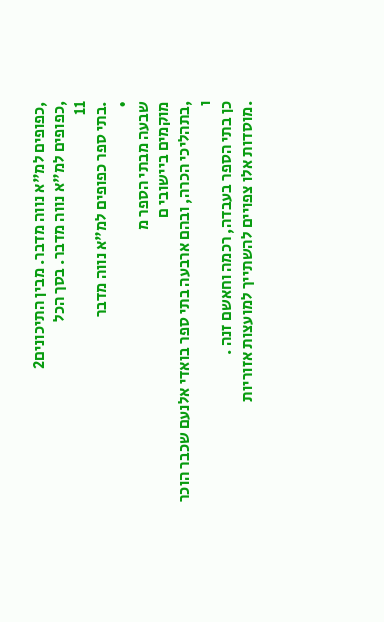,כפופים למ"א נווה מדבר. מבין התיכונים2
,כפופים למ"א נווה מדבר. בסך הכל
11
.בתי ספר כפופים למ"א נווה מדבר
•
שבעה מבתי הספר מ
מוקמים ביישובי ם
,בתהליכי הכרה, ובהם ארבעה בתי ספר בואדי אלנעם שכבר הוכר
ו
כן בתי הספר בעבדה, רכמה וחאשם זנה .
.מוסדות אלו צפויים להשתייך למועצות אזוריות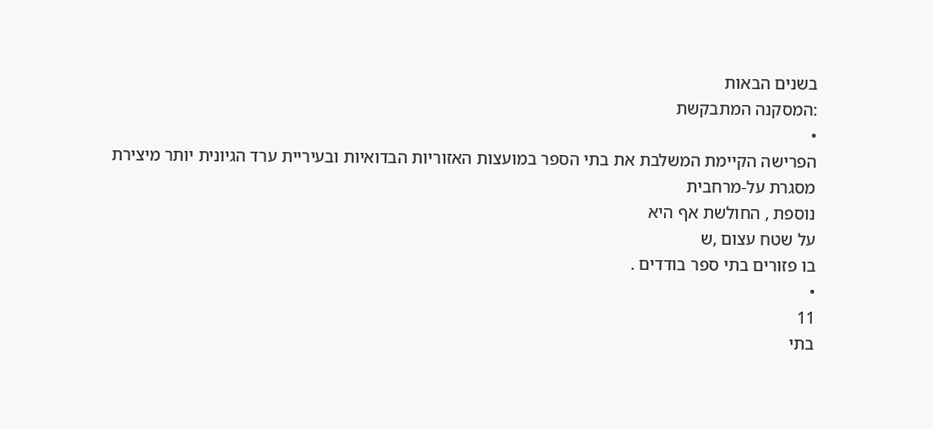בשנים הבאות
:המסקנה המתבקשת
•
הפרישה הקיימת המשלבת את בתי הספר במועצות האזוריות הבדואיות ובעיריית ערד הגיונית יותר מיצירת
מסגרת על-מרחבית
נוספת , החולשת אף היא
על שטח עצום ,ש
בו פזורים בתי ספר בודדים .
•
11
בתי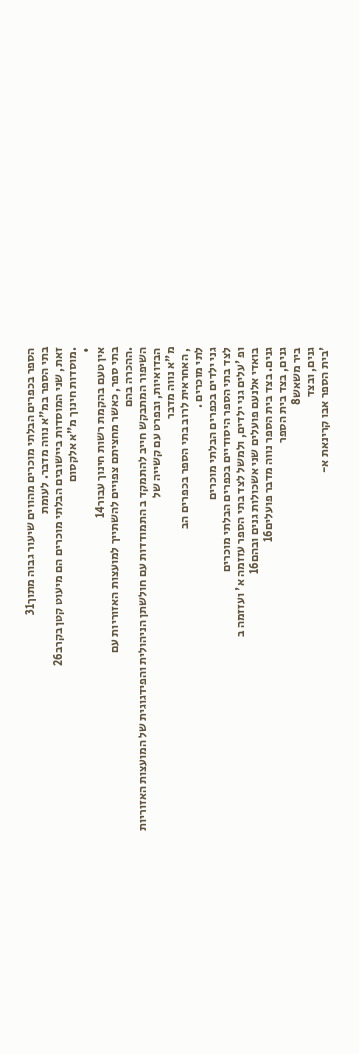הספר בכפרים הבלתי מוכרים מהווים שיעור גבוה מתוך31
בתי הספר במ"א נווה מדבר. לעומת
זאת, שני המוסדות ביישובים הבלתי מוכרים הם מיעוט קטן בקרב26
.מוסדות חינוך מ"א אלקסום
•
אין טעם בהקמת רשות חינוך עבור14
בתי ספר, כאשר מחציתם צפויים להשתייך למועצות האזוריות עם
.ההכרה בהם
השיפור המתבקש חייב להתמקד ב התמודדות עם חולשתן הניהולית והפידגוגית של המועצות האזוריות
הבדואיות, ובפרט עם קשייה של
מ"א נווה מדבר
, האחראית לרוב בתי הספר בכפרים הב
לתי מוכרים .
גני ילדים בכפרים הבלתי מוכרים
לצד בתי הספר היסודיים בכפרים הבלתי מוכרים
ופ 'עלים גני ילדים, ולמשל לצד בתי הספר עזזמה א' ועזזמה ב
בואדי אלנעם פועלים שני אשכולות גנים ובהם16
גנים. בצד בית הספר נווה מדבר פועלים16
גנים, בצד בית הספר
ביר משאש8
גנים, ובצד
'בית הספר אבו קרינאת א-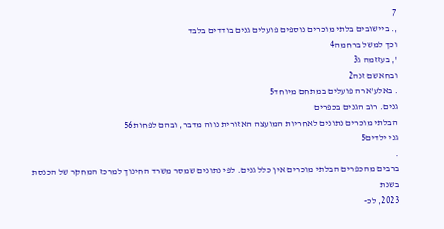7
,. ביישובים בלתי מוכרים נוספים פועלים גנים בודדים בלבד
וכך למשל ברחמה4
', בעזזמה ג3
ובחאשם זנה2
. באלע'ארה פועלים במתחם מיוחד5
גנים. רוב הגנים בכפרים
הבלתי מוכרים נתונים לאחריות המועצה האזורית נווה מדבר, ובהם לפחות56
גני ילדים5
.
ברבים מהכפרים הבלתי מוכרים אין כלל גנים. לפי נתונים שמסר משרד החינוך למרכז המחקר של הכנסת
בשנת
2023, לכ-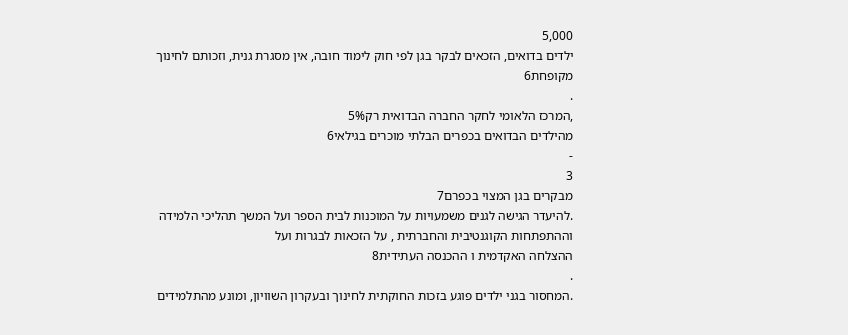5,000
ילדים בדואים, הזכאים לבקר בגן לפי חוק לימוד חובה, אין מסגרת גנית, וזכותם לחינוך
מקופחת6
.
,המרכז הלאומי לחקר החברה הבדואית רק5%
מהילדים הבדואים בכפרים הבלתי מוכרים בגילאי6
-
3
מבקרים בגן המצוי בכפרם7
.להיעדר הגישה לגנים משמעויות על המוכנות לבית הספר ועל המשך תהליכי הלמידה
וההתפתחות הקוגנטיבית והחברתית , על הזכאות לבגרות ועל
ההצלחה האקדמית ו ההכנסה העתידית8
.
.המחסור בגני ילדים פוגע בזכות החוקתית לחינוך ובעקרון השוויון, ומונע מהתלמידים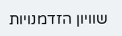שוויון הזדמנויות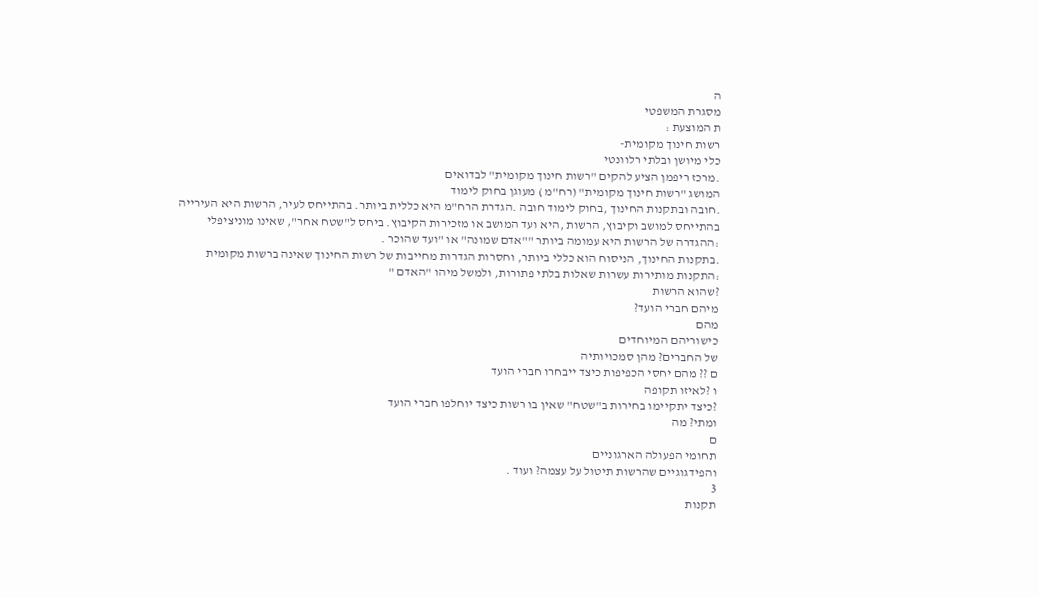ה
מסגרת המשפטי
ת המוצעת :
רשות חינוך מקומית-
כלי מיושן ובלתי רלוונטי
.מרכז ריפמן הציע להקים "רשות חינוך מקומית" לבדואים
המושג "רשות חינוך מקומית" (רח"מ ) מעוגן בחוק לימוד
.חובה ובתקנות החינוך ,בחוק לימוד חובה .הגדרת הרח"מ היא כללית ביותר. בהתייחס לעיר, הרשות היא העירייה
בהתייחס למושב וקיבוץ, הרשות ,היא ועד המושב או מזכירות הקיבוץ. ביחס ל"שטח אחר", שאינו מוניציפלי
:ההגדרה של הרשות היא עמומה ביותר ""אדם שמונה" או "ועד שהוכר .
.בתקנות החינוך, הניסוח הוא כללי ביותר, וחסרות הגדרות מחייבות של רשות החינוך שאינה ברשות מקומית
:התקנות מותירות עשרות שאלות בלתי פתורות, ולמשל מיהו "האדם "
?שהוא הרשות
מיהם חברי הועד?
מהם
כישוריהם המיוחדים
של החברים? מהן סמכויותיה
ם ?? מהם יחסי הכפיפות כיצד ייבחרו חברי הועד
ו ?לאיזו תקופה
?כיצד יתקיימו בחירות ב"שטח" שאין בו רשות כיצד יוחלפו חברי הועד
ומתי? מה
ם
תחומי הפעולה הארגוניים
והפידגוגיים שהרשות תיטול על עצמה? ועוד .
3
תקנות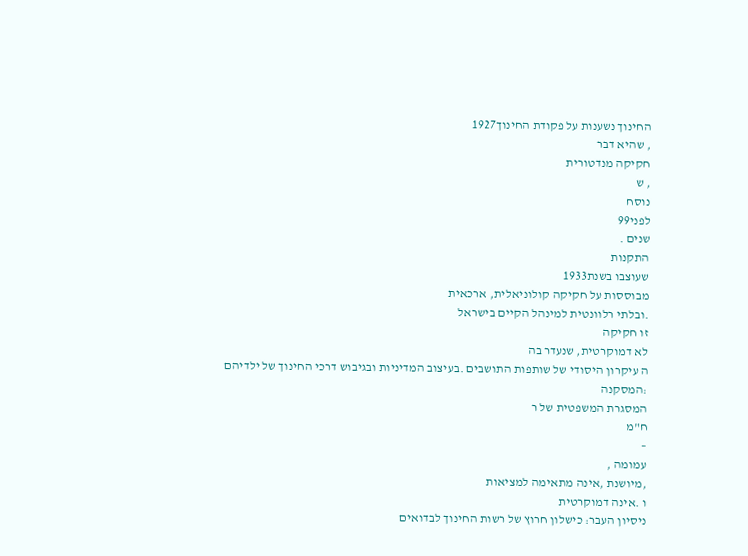החינוך נשענות על פקודת החינוך1927
, שהיא דבר
חקיקה מנדטורית
, ש
נוסח
לפני99
שנים .
התקנות
שעוצבו בשנת1933
מבוססות על חקיקה קולוניאלית, ארכאית
.ובלתי רלוונטית למינהל הקיים בישראל
זו חקיקה
לא דמוקרטית, שנעדר בה
ה עיקרון היסודי של שותפות התושבים .בעיצוב המדיניות ובגיבוש דרכי החינוך של ילדיהם
:המסקנה
המסגרת המשפטית של ר
ח"מ
–
עמומה ,
,מיושנת ,אינה מתאימה למציאות
ו .אינה דמוקרטית
ניסיון העבר: כישלון חרוץ של רשות החינוך לבדואים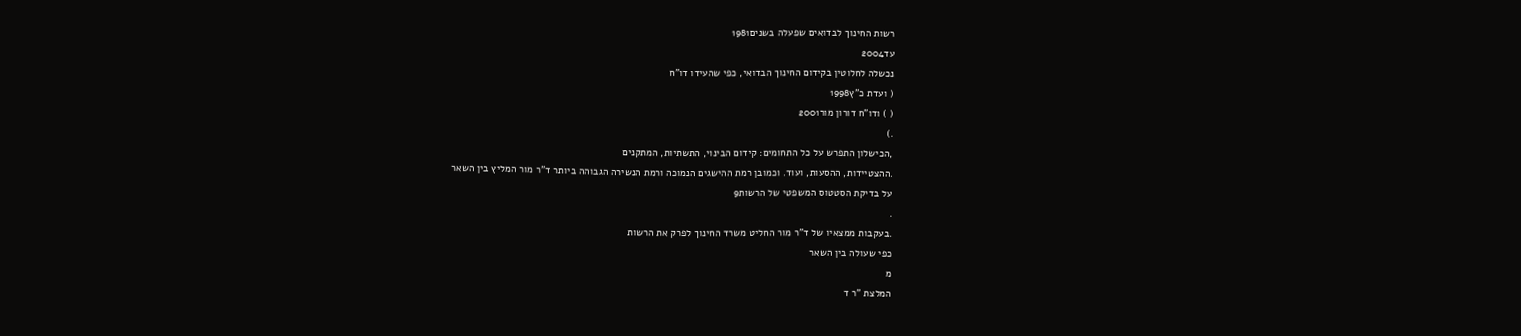רשות החינוך לבדואים שפעלה בשנים1981
עד2004
נכשלה לחלוטין בקידום החינוך הבדואי, כפי שהעידו דו"ח
( ועדת כ"ץ1998
( ) ודו"ח דורון מור2001
.)
,הכישלון התפרש על כל התחומים: קידום הבינוי, התשתיות, המתקנים
.ההצטיידות, ההסעות, ועוד. וכמובן רמת ההישגים הנמוכה ורמת הנשירה הגבוהה ביותר ד"ר מור המליץ בין השאר
על בדיקת הסטטוס המשפטי של הרשות9
.
.בעקבות ממצאיו של ד"ר מור החליט משרד החינוך לפרק את הרשות
כפי שעולה בין השאר
מ
המלצת "ר ד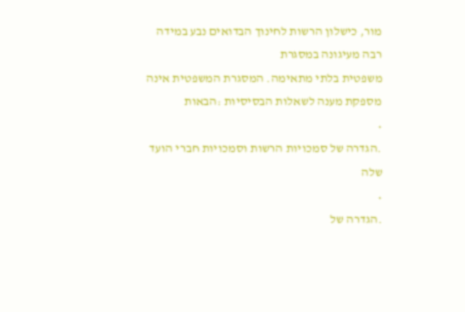מור, כישלון הרשות לחינוך הבדואים נבע במידה רבה מעיגונה במסגרת
משפטית בלתי מתאימה. המסגרת המשפטית אינה מספקת מענה לשאלות הבסיסיות :הבאות
•
.הגדרה של סמכויות הרשות וסמכויות חברי הועד שלה
•
.הגדרה של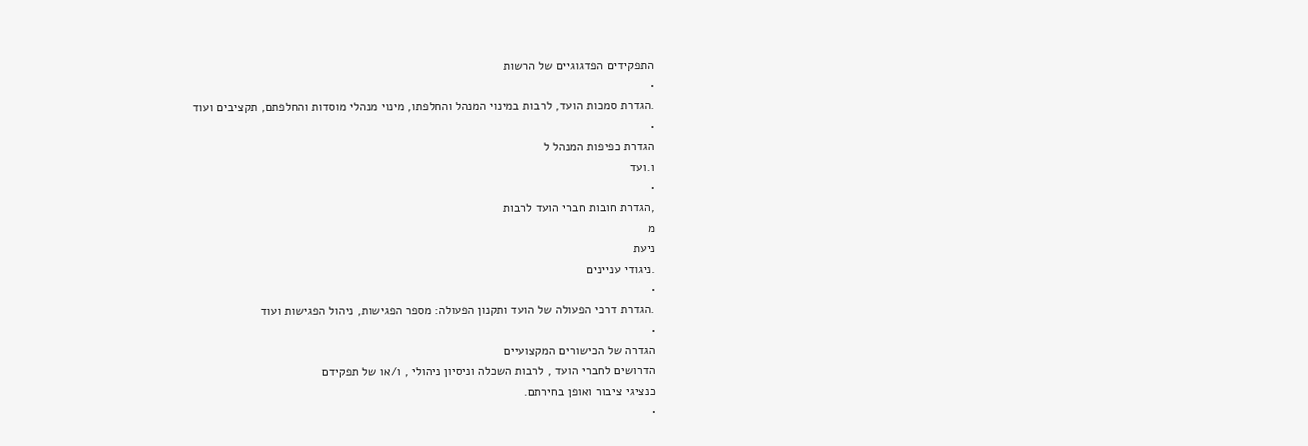התפקידים הפדגוגיים של הרשות
•
.הגדרת סמכות הועד, לרבות במינוי המנהל והחלפתו, מינוי מנהלי מוסדות והחלפתם, תקציבים ועוד
•
הגדרת כפיפות המנהל ל
ו.ועד
•
,הגדרת חובות חברי הועד לרבות
מ
ניעת
.ניגודי עניינים
•
.הגדרת דרכי הפעולה של הועד ותקנון הפעולה: מספר הפגישות, ניהול הפגישות ועוד
•
הגדרה של הכישורים המקצועיים
הדרושים לחברי הועד , לרבות השכלה וניסיון ניהולי , ו/או של תפקידם
כנציגי ציבור ואופן בחירתם.
•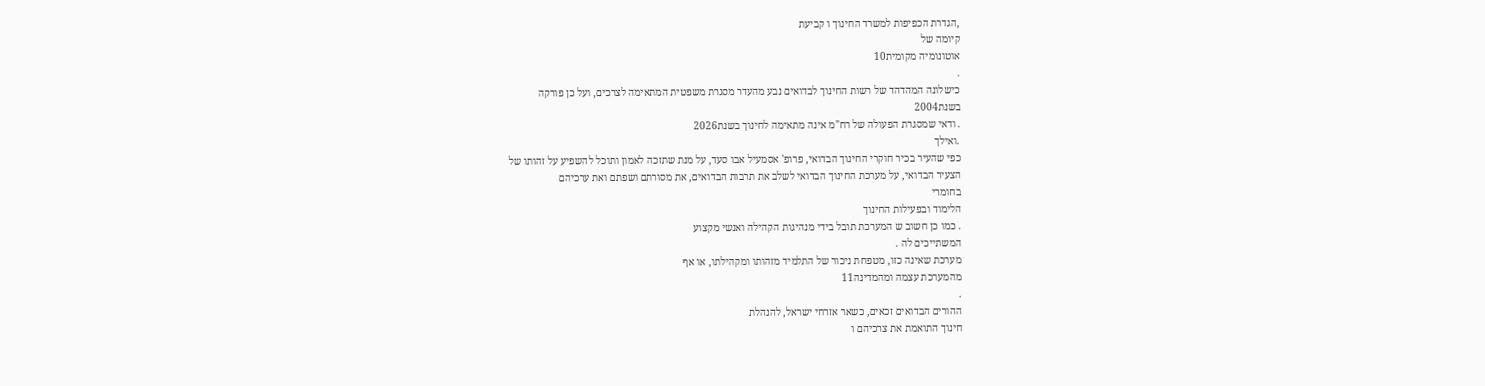,הגדרת הכפיפות למשרד החינוך ו קביעת
קיומה של
אוטונומיה מקומית10
.
כישלונה המהדהד של רשות החינוך לבדואים נבע מהעדר מסגרת משפטית המתאימה לצרכים, ועל כן פורקה
בשנת2004
. ודאי שמסגרת הפעולה של רח"מ אינה מתאימה לחינוך בשנת2026
.ואילך
כפי שהעיר בכיר חוקרי החינוך הבדואי, פרופ' אסמעיל אבו סעד, על מנת שתזכה לאמון ותוכל להשפיע על זהותו של
הצעיר הבדואי, על מערכת החינוך הבדואי לשלב את תרבות הבדואים, את מסורתם ושפתם ואת ערכיהם
בחומרי
הלימוד ובפעילות החינוך
. כמו כן חשוב ש המערכת תובל בידי מנהיגות הקהילה ואנשי מקצוע
המשתייכים לה .
מערכת שאינה כזו, מטפחת ניכור של התלמיד מזהותו ומקהילתו, או אף
מהמערכת עצמה ומהמדינה11
.
ההורים הבדואים זכאים, כשאר אזרחי ישראל, להנהלת
חינוך התואמת את צרכיהם ו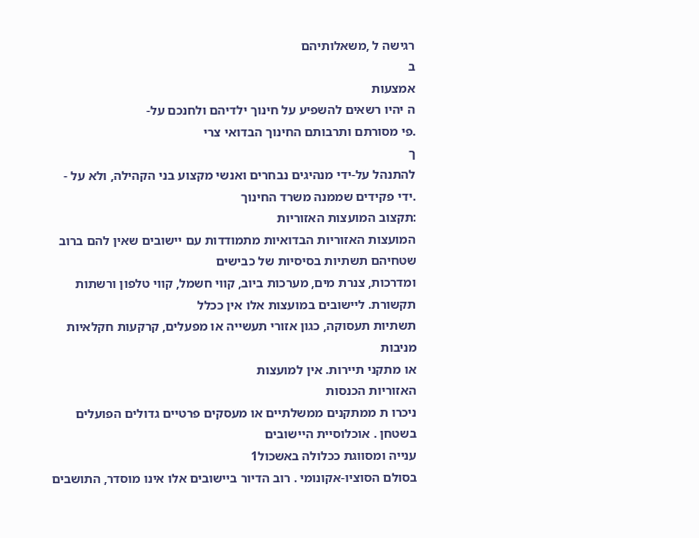רגישה ל ,משאלותיהם
ב
אמצעות
ה יהיו רשאים להשפיע על חינוך ילדיהם ולחנכם על-
.פי מסורתם ותרבותם החינוך הבדואי צרי
ך
להתנהל על-ידי מנהיגים נבחרים ואנשי מקצוע בני הקהילה, ולא על -
.ידי פקידים שממנה משרד החינוך
:תקצוב המועצות האזוריות
המועצות האזוריות הבדואיות מתמודדות עם יישובים שאין להם ברוב שטחיהם תשתיות בסיסיות של כבישים
ומדרכות, צנרת מים, מערכות ביוב, קווי חשמל, קווי טלפון ורשתות תקשורת. ליישובים במועצות אלו אין ככלל
תשתיות תעסוקה, כגון אזורי תעשייה או מפעלים, קרקעות חקלאיות מניבות
או מתקני תיירות. אין למועצות
האזוריות הכנסות
ניכרו ת ממתקנים ממשלתיים או מעסקים פרטיים גדולים הפועלים
בשטחן . אוכלוסיית היישובים
ענייה ומסווגת ככלולה באשכול1
בסולם הסוציו-אקונומי . רוב הדיור ביישובים אלו אינו מוסדר, התושבים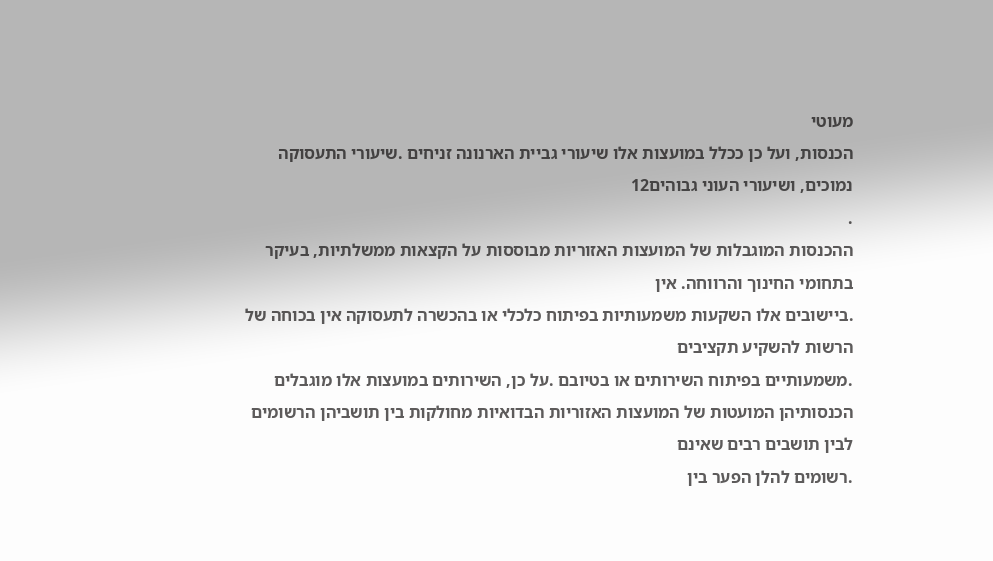מעוטי
הכנסות, ועל כן ככלל במועצות אלו שיעורי גביית הארנונה זניחים .שיעורי התעסוקה נמוכים, ושיעורי העוני גבוהים12
.
ההכנסות המוגבלות של המועצות האזוריות מבוססות על הקצאות ממשלתיות, בעיקר בתחומי החינוך והרווחה. אין
.ביישובים אלו השקעות משמעותיות בפיתוח כלכלי או בהכשרה לתעסוקה אין בכוחה של הרשות להשקיע תקציבים
.משמעותיים בפיתוח השירותים או בטיובם .על כן, השירותים במועצות אלו מוגבלים
הכנסותיהן המועטות של המועצות האזוריות הבדואיות מחולקות בין תושביהן הרשומים לבין תושבים רבים שאינם
.רשומים להלן הפער בין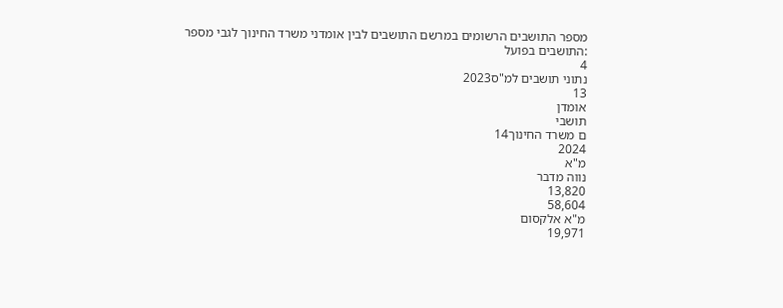מספר התושבים הרשומים במרשם התושבים לבין אומדני משרד החינוך לגבי מספר
:התושבים בפועל
4
נתוני תושבים למ"ס2023
13
אומדן
תושבי
ם משרד החינוך14
2024
מ"א
נווה מדבר
13,820
58,604
מ"א אלקסום
19,971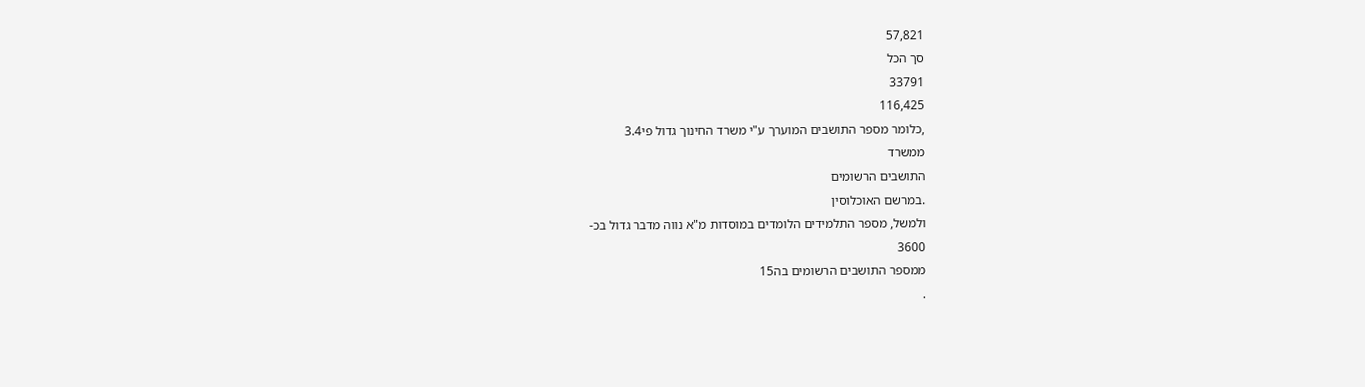57,821
סך הכל
33791
116,425
,כלומר מספר התושבים המוערך ע"י משרד החינוך גדול פי3.4
ממשרד
התושבים הרשומים
.במרשם האוכלוסין
ולמשל, מספר התלמידים הלומדים במוסדות מ"א נווה מדבר גדול בכ-
3600
ממספר התושבים הרשומים בה15
.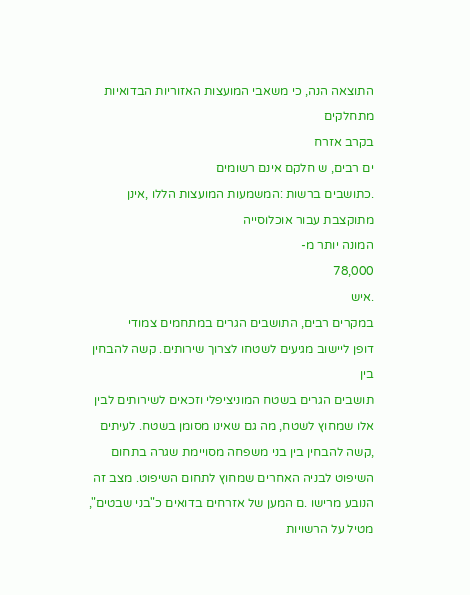התוצאה הנה, כי משאבי המועצות האזוריות הבדואיות מתחלקים
בקרב אזרח
ים רבים, ש חלקם אינם רשומים
.כתושבים ברשות :המשמעות המועצות הללו ,אינן מתוקצבת עבור אוכלוסייה
המונה יותר מ-
78,000
.איש
במקרים רבים, התושבים הגרים במתחמים צמודי
דופן ליישוב מגיעים לשטחו לצרוך שירותים. קשה להבחין בין
תושבים הגרים בשטח המוניציפלי וזכאים לשירותים לבין אלו שמחוץ לשטח, מה גם שאינו מסומן בשטח. לעיתים
,קשה להבחין בין בני משפחה מסויימת שגרה בתחום השיפוט לבניה האחרים שמחוץ לתחום השיפוט. מצב זה
הנובע מרישו .ם המען של אזרחים בדואים כ"בני שבטים", מטיל על הרשויות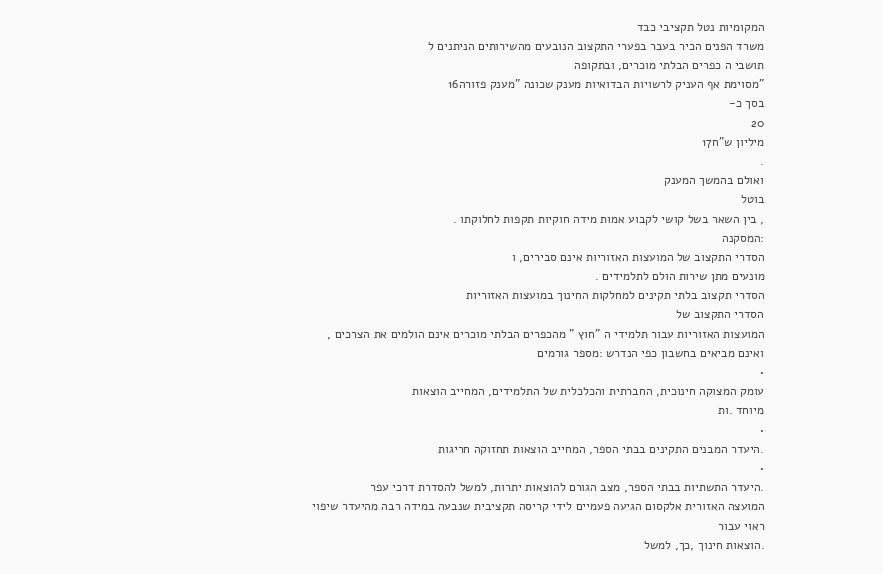המקומיות נטל תקציבי כבד
משרד הפנים הכיר בעבר בפערי התקצוב הנובעים מהשירותים הניתנים ל
תושבי ה כפרים הבלתי מוכרים, ובתקופה
"מסוימת אף העניק לרשויות הבדואיות מענק שכונה "מענק פזורה16
בסך כ-
20
מיליון ש"ח17
.
ואולם בהמשך המענק
בוטל
, בין השאר בשל קושי לקבוע אמות מידה חוקיות תקפות לחלוקתו .
:המסקנה
הסדרי התקצוב של המועצות האזוריות אינם סבירים, ו
מונעים מתן שירות הולם לתלמידים .
הסדרי תקצוב בלתי תקינים למחלקות החינוך במועצות האזוריות
הסדרי התקצוב של
המועצות האזוריות עבור תלמידי ה "חוץ " מהכפרים הבלתי מוכרים אינם הולמים את הצרכים ,
ואינם מביאים בחשבון כפי הנדרש :מספר גורמים
•
עומק המצוקה חינוכית, החברתית והכלכלית של התלמידים, המחייב הוצאות
מיוחד .ות
•
.היעדר המבנים התקינים בבתי הספר, המחייב הוצאות תחזוקה חריגות
•
.היעדר התשתיות בבתי הספר, מצב הגורם להוצאות יתרות, למשל להסדרת דרכי עפר
המועצה האזורית אלקסום הגיעה פעמיים לידי קריסה תקציבית שנבעה במידה רבה מהיעדר שיפוי ראוי עבור
.הוצאות חינוך ,כך, למשל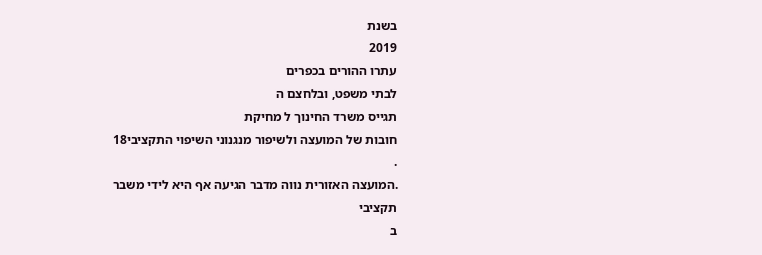בשנת
2019
עתרו ההורים בכפרים
לבתי משפט, ובלחצם ה
תגייס משרד החינוך ל מחיקת
חובות של המועצה ולשיפור מנגנוני השיפוי התקציבי18
.
.המועצה האזורית נווה מדבר הגיעה אף היא לידי משבר תקציבי
ב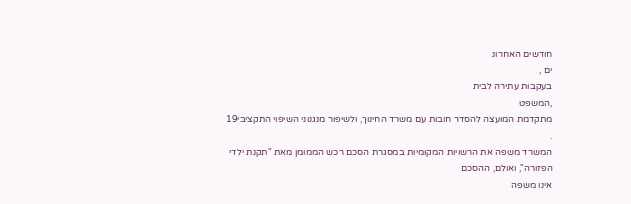חודשים האחרונ
ים ,
בעקבות עתירה לבית
,המשפט
מתקדמת המועצה להסדר חובות עם משרד החינוך, ולשיפור מנגנוני השיפוי התקציבי19
.
המשרד משפה את הרשויות המקומיות במסגרת הסכם רכש הממומן מאת "תקנת ילדי הפזורה", ואולם, ההסכם
אינו משפה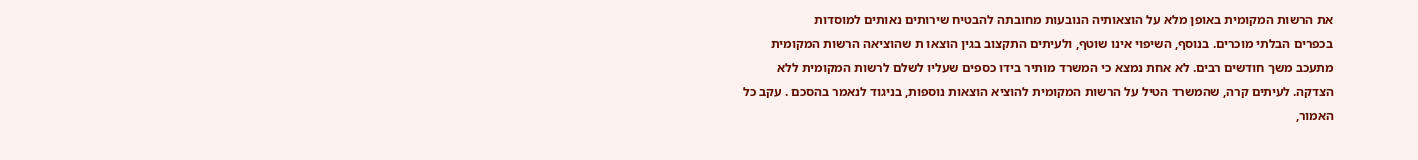את הרשות המקומית באופן מלא על הוצאותיה הנובעות מחובתה להבטיח שירותים נאותים למוסדות
בכפרים הבלתי מוכרים. בנוסף, השיפוי אינו שוטף, ולעיתים התקצוב בגין הוצאו ת שהוציאה הרשות המקומית
מתעכב משך חודשים רבים. לא אחת נמצא כי המשרד מותיר בידו כספים שעליו לשלם לרשות המקומית ללא
הצדקה. לעיתים קרה, שהמשרד הטיל על הרשות המקומית להוציא הוצאות נוספות, בניגוד לנאמר בהסכם . עקב כל
האמור,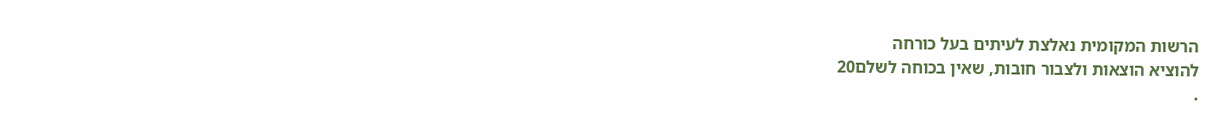הרשות המקומית נאלצת לעיתים בעל כורחה
להוציא הוצאות ולצבור חובות, שאין בכוחה לשלם20
.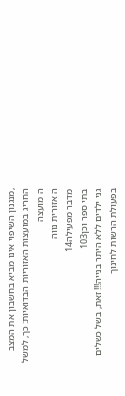,מנגנון השיפוי אינו מביא בחשבון את המצב החריג במועצות האזוריות הבדואיות: כך, למשל
ה מועצה
ה אזורית נווה
מדבר מפעילה14
בתי ספר וכן103
גני ילדים ללא היתר בנייה!!! זאת, בשל כשלים בפעולת הרשות לחינוך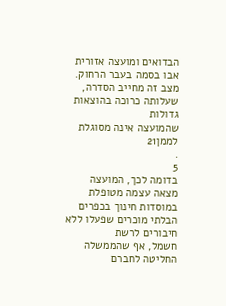הבדואים ומועצה אזורית אבו בסמה בעבר הרחוק. מצב זה מחייב הסדרה, שעלותה כרוכה בהוצאות גדולות
שהמועצה אינה מסוגלת לממן21
.
5
בדומה לכך, המועצה מצאה עצמה מטופלת במוסדות חינוך בכפרים הבלתי מוכרים שפעלו ללא חיבורים לרשת
חשמל, אף שהממשלה החליטה לחברם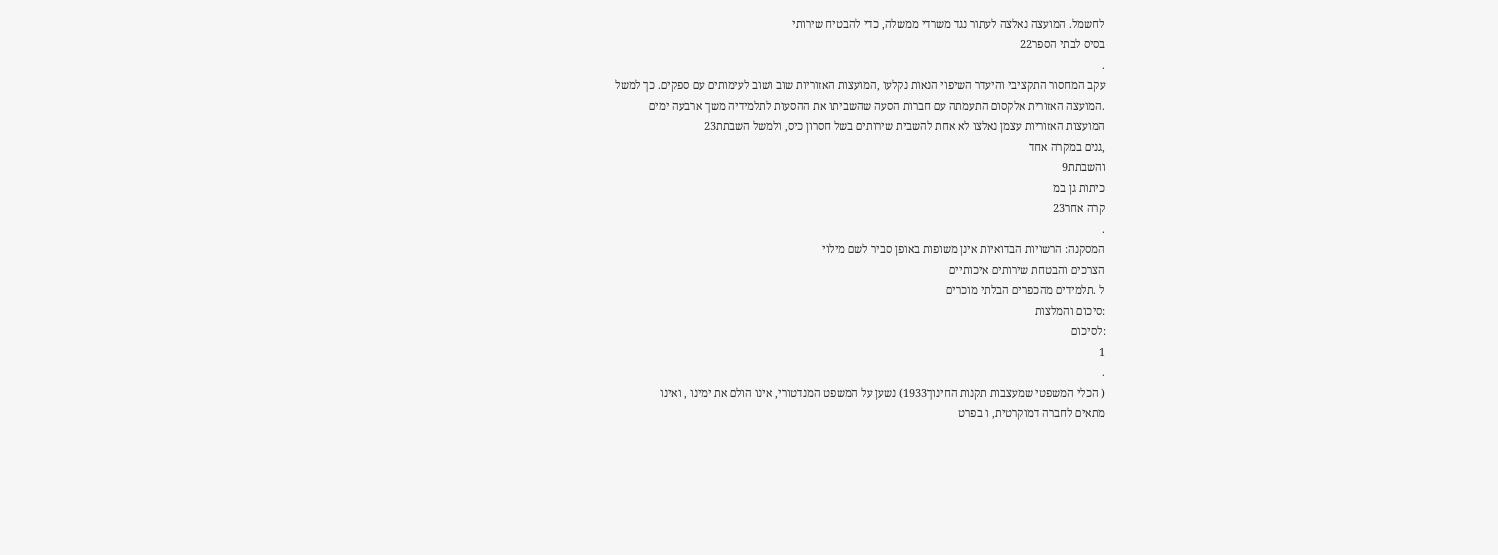לחשמל. המועצה נאלצה לעתור נגד משרדי ממשלה, כדי להבטיח שירותי
בסיס לבתי הספר22
.
עקב המחסור התקציבי והיעדר השיפוי הנאות נקלעו ,המועצות האזוריות שוב ושוב לעימותים עם ספקים. כך למשל
.המועצה האזורית אלקסום התעמתה עם חברות הסעה שהשביתו את ההסעות לתלמידיה משך ארבעה ימים
המועצות האזוריות עצמן נאלצו לא אחת להשבית שירותים בשל חסרון כיס, ולמשל השבתת23
,גנים במקרה אחד
והשבתת9
כיתות גן במ
קרה אחר23
.
המסקנה: הרשויות הבדואיות אינן משופות באופן סביר לשם מילוי
הצרכים והבטחת שירותים איכותיים
ל .תלמידים מהכפרים הבלתי מוכרים
:סיכום והמלצות
:לסיכום
1
.
( הכלי המשפטי שמעצבות תקנות החינוך1933) נשען על המשפט המנדטורי, אינו הולם את ימינו , ואינו
מתאים לחברה דמוקרטית, ו בפרט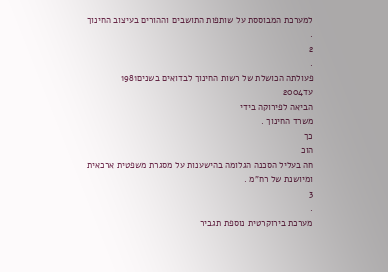למערכת המבוססת על שותפות התושבים וההורים בעיצוב החינוך .
2
.
פעולתה הכושלת של רשות החינוך לבדואים בשנים1981
עד2004
הביאה לפירוקה בידי
משרד החינוך .
כך
הוכ
חה בעליל הסכנה הגלומה בהישענות על מסגרת משפטית ארכאית ומיושנת של רח"מ .
3
.
מערכת בירוקרטית נוספת תגביר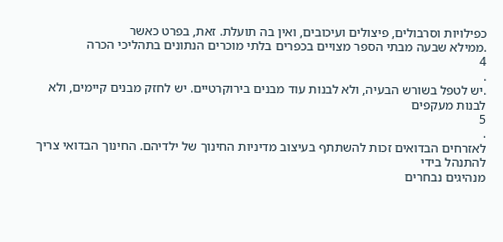כפילויות וסרבולים, פיצולים ועיכובים, ואין בה תועלת. זאת, בפרט כאשר
.ממילא שבעה מבתי הספר מצויים בכפרים בלתי מוכרים הנתונים בתהליכי הכרה
4
.
.יש לטפל בשורש הבעיה, ולא לבנות עוד מבנים בירוקרטיים. יש לחזק מבנים קיימים, ולא לבנות מעקפים
5
.
לאזרחים הבדואים זכות להשתתף בעיצוב מדיניות החינוך של ילדיהם. החינוך הבדואי צריך להתנהל בידי
מנהיגים נבחרים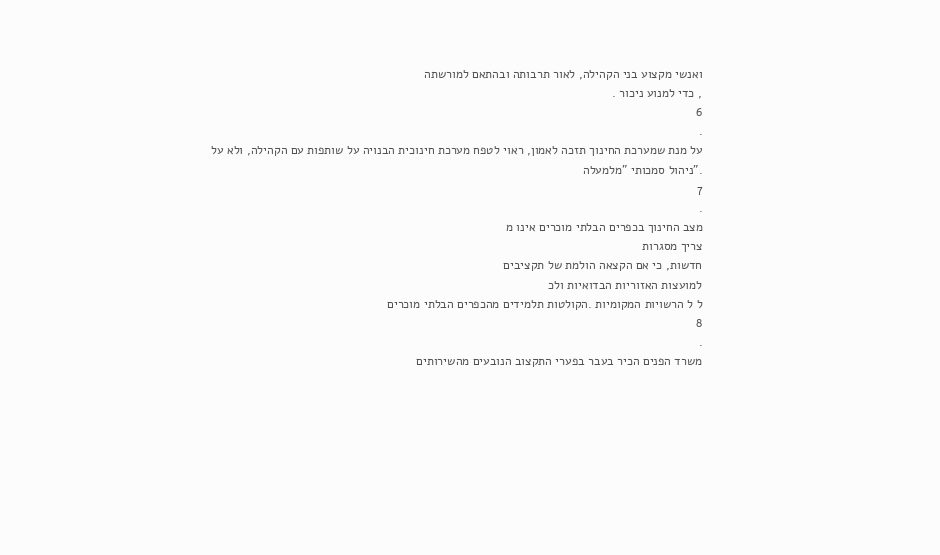ואנשי מקצוע בני הקהילה, לאור תרבותה ובהתאם למורשתה
, כדי למנוע ניכור .
6
.
על מנת שמערכת החינוך תזכה לאמון, ראוי לטפח מערכת חינוכית הבנויה על שותפות עם הקהילה, ולא על
."ניהול סמכותי "מלמעלה
7
.
מצב החינוך בכפרים הבלתי מוכרים אינו מ
צריך מסגרות
חדשות, כי אם הקצאה הולמת של תקציבים
למועצות האזוריות הבדואיות ולכ
ל ל הרשויות המקומיות .הקולטות תלמידים מהכפרים הבלתי מוכרים
8
.
משרד הפנים הכיר בעבר בפערי התקצוב הנובעים מהשירותים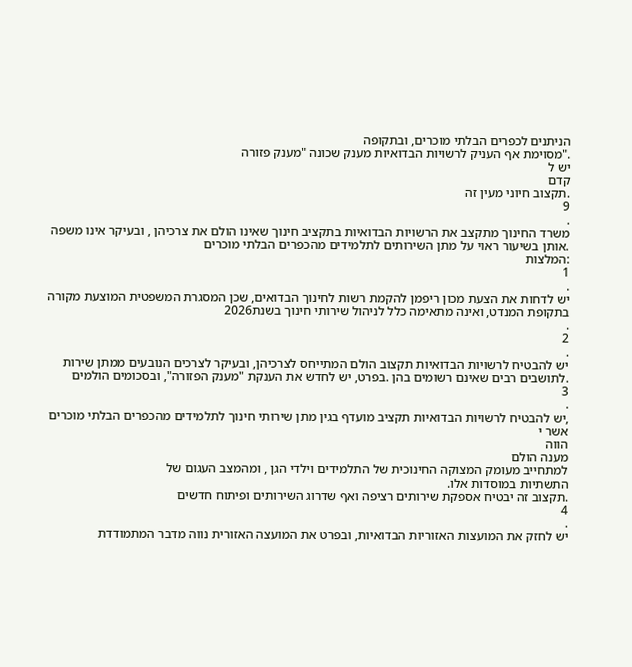הניתנים לכפרים הבלתי מוכרים, ובתקופה
."מסוימת אף העניק לרשויות הבדואיות מענק שכונה "מענק פזורה
יש ל
קדם
.תקצוב חיוני מעין זה
9
.
משרד החינוך מתקצב את הרשויות הבדואיות בתקציב חינוך שאינו הולם את צרכיהן , ובעיקר אינו משפה
.אותן בשיעור ראוי על מתן השירותים לתלמידים מהכפרים הבלתי מוכרים
:המלצות
1
.
יש לדחות את הצעת מכון ריפמן להקמת רשות לחינוך הבדואים, שכן המסגרת המשפטית המוצעת מקורה
בתקופת המנדט, ואינה מתאימה כלל לניהול שירותי חינוך בשנת2026
.
2
.
יש להבטיח לרשויות הבדואיות תקצוב הולם המתייחס לצרכיהן, ובעיקר לצרכים הנובעים ממתן שירות
.לתושבים רבים שאינם רשומים בהן .בפרט, יש לחדש את הענקת "מענק הפזורה", ובסכומים הולמים
3
.
,יש להבטיח לרשויות הבדואיות תקציב מועדף בגין מתן שירותי חינוך לתלמידים מהכפרים הבלתי מוכרים
אשר י
הווה
מענה הולם
למתחייב מעומק המצוקה החינוכית של התלמידים וילדי הגן , ומהמצב העגום של
התשתיות במוסדות אלו.
.תקצוב זה יבטיח אספקת שירותים רציפה ואף שדרוג השירותים ופיתוח חדשים
4
.
יש לחזק את המועצות האזוריות הבדואיות, ובפרט את המועצה האזורית נווה מדבר המתמודדת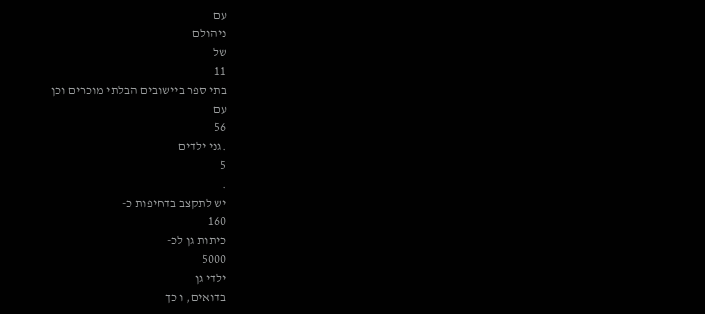עם
ניהולם
של
11
בתי ספר ביישובים הבלתי מוכרים וכן
עם
56
.גני ילדים
5
.
יש לתקצב בדחיפות כ-
160
כיתות גן לכ-
5000
ילדי גן
בדואים, ו כך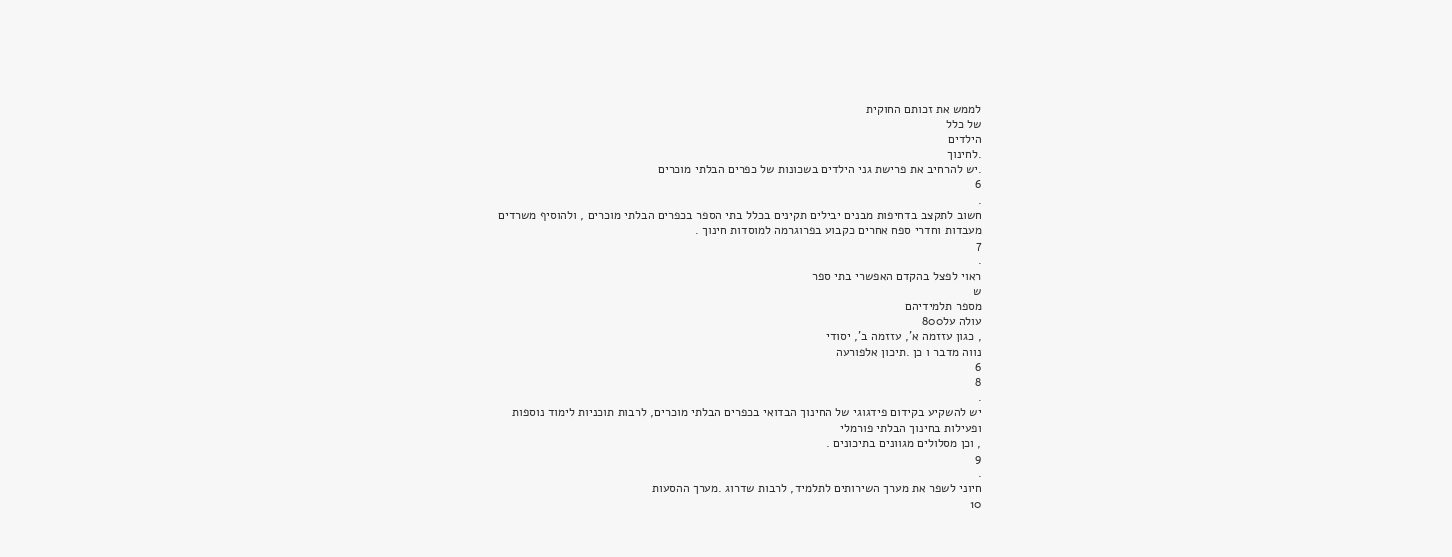לממש את זכותם החוקית
של כלל
הילדים
.לחינוך
.יש להרחיב את פרישת גני הילדים בשכונות של כפרים הבלתי מוכרים
6
.
חשוב לתקצב בדחיפות מבנים יבילים תקינים בכלל בתי הספר בכפרים הבלתי מוכרים , ולהוסיף משרדים
מעבדות וחדרי ספח אחרים כקבוע בפרוגרמה למוסדות חינוך .
7
.
ראוי לפצל בהקדם האפשרי בתי ספר
ש
מספר תלמידיהם
עולה על800
, כגון עזזמה א', עזזמה ב', יסודי
נווה מדבר ו כן .תיכון אלפורעה
6
8
.
יש להשקיע בקידום פידגוגי של החינוך הבדואי בכפרים הבלתי מוכרים, לרבות תוכניות לימוד נוספות
ופעילות בחינוך הבלתי פורמלי
, וכן מסלולים מגוונים בתיכונים .
9
.
חיוני לשפר את מערך השירותים לתלמיד, לרבות שדרוג .מערך ההסעות
10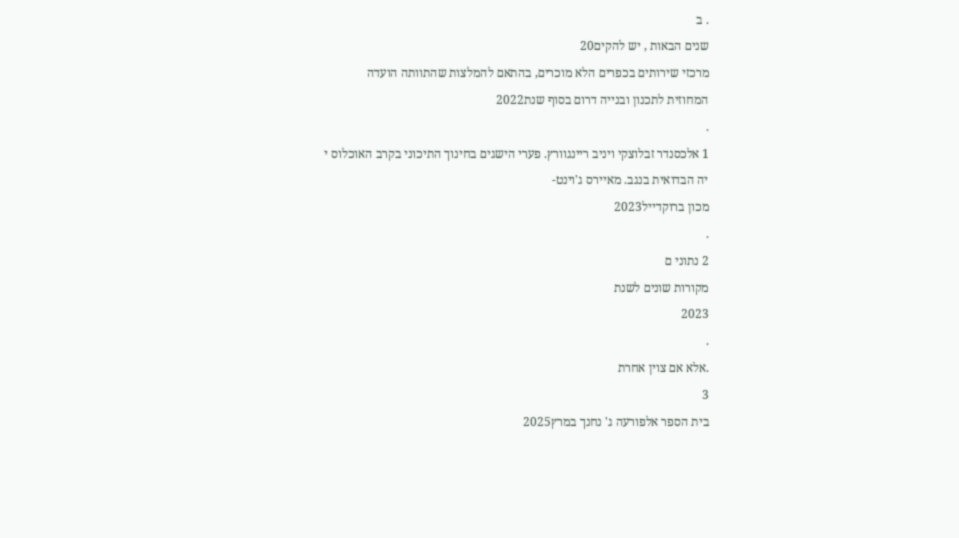. ב
שנים הבאות , יש להקים20
מרכזי שירותים בכפרים הלא מוכרים, בהתאם להמלצות שהתוותה הועדה
המחוזית לתכנון ובנייה דרום בסוף שנת2022
.
1 אלכסנדר זבלוצקי ויניב ריינגוורץ. פערי הישגים בחינוך התיכוני בקרב האוכלוס י
יה הבדואית בנגב. מאיירס ג'וינט-
מכון ברוקדייל2023
.
2 נתוני ם
מקורות שונים לשנת
2023
.
.אלא אם צוין אחרת
3
בית הספר אלפורעה ג' נחנך במרץ2025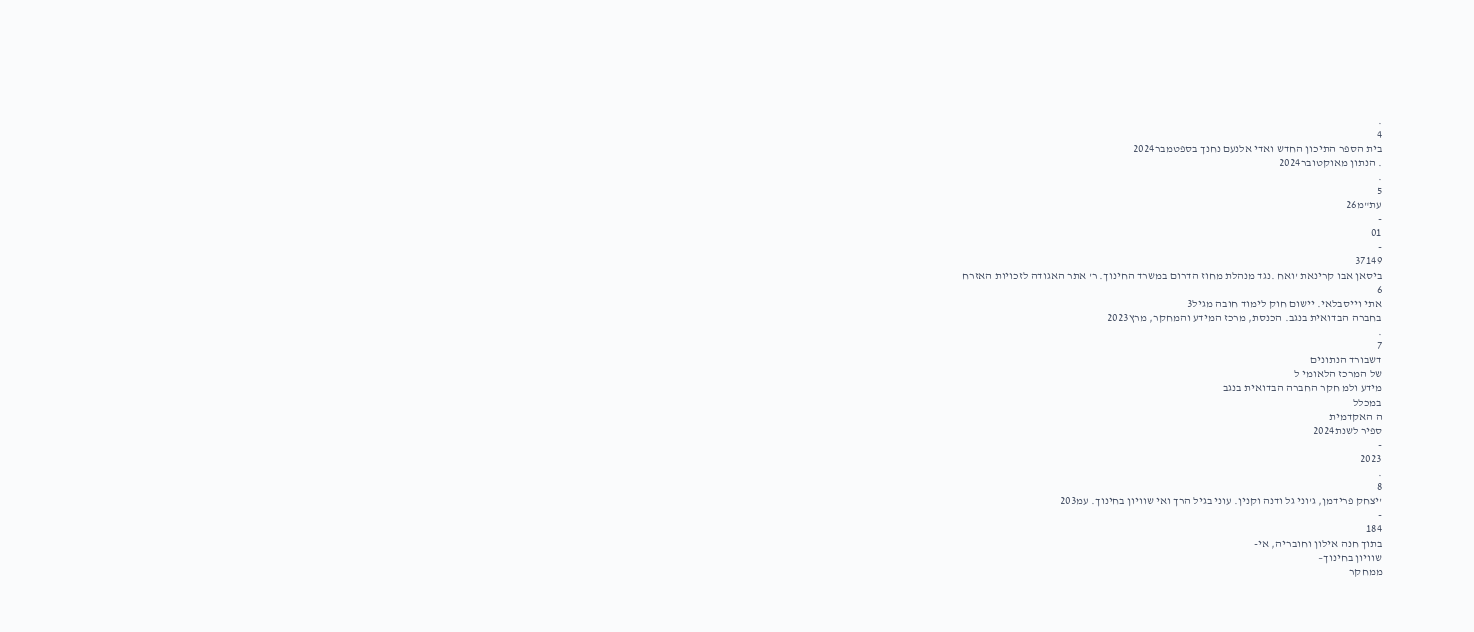.
4
בית הספר התיכון החדש ואדי אלנעם נחנך בספטמבר2024
. הנתון מאוקטובר2024
.
5
עת"מ26
-
01
-
37149
ביסאן אבו קרינאת 'ואח .נגד מנהלת מחוז הדרום במשרד החינוך. ר' אתר האגודה לזכויות האזרח
6
אתי וייסבלאי. יישום חוק לימוד חובה מגיל3
בחברה הבדואית בנגב. הכנסת, מרכז המידע והמחקר, מרץ2023
.
7
דשבורד הנתונים
של המרכז הלאומי ל
מידע ולמ חקר החברה הבדואית בנגב
במכלל
ה האקדמית
ספיר לשנת2024
-
2023
.
8
'יצחק פרידמן, ג'וני גל ודנה וקנין. עוני בגיל הרך ואי שוויון בחינוך. עמ203
-
184
בתוך חנה אילון וחובריה, אי-
שוויון בחינוך–
ממחקר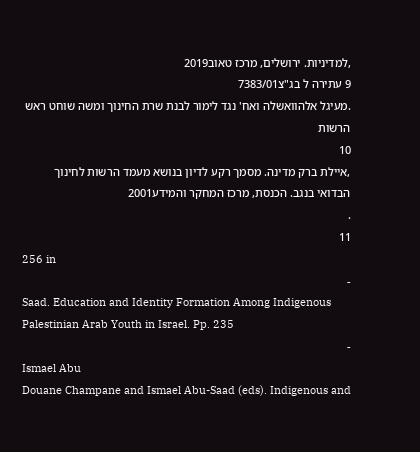,למדיניות. ירושלים, מרכז טאוב2019
9 עתירה ל בג"צ7383/01
.מעיגל אלהוואשלה ואח' נגד לימור לבנת שרת החינוך ומשה שוחט ראש הרשות
10
,איילת ברק מדינה. מסמך רקע לדיון בנושא מעמד הרשות לחינוך הבדואי בנגב. הכנסת, מרכז המחקר והמידע2001
.
11
256 in
-
Saad. Education and Identity Formation Among Indigenous Palestinian Arab Youth in Israel. Pp. 235
-
Ismael Abu
Douane Champane and Ismael Abu-Saad (eds). Indigenous and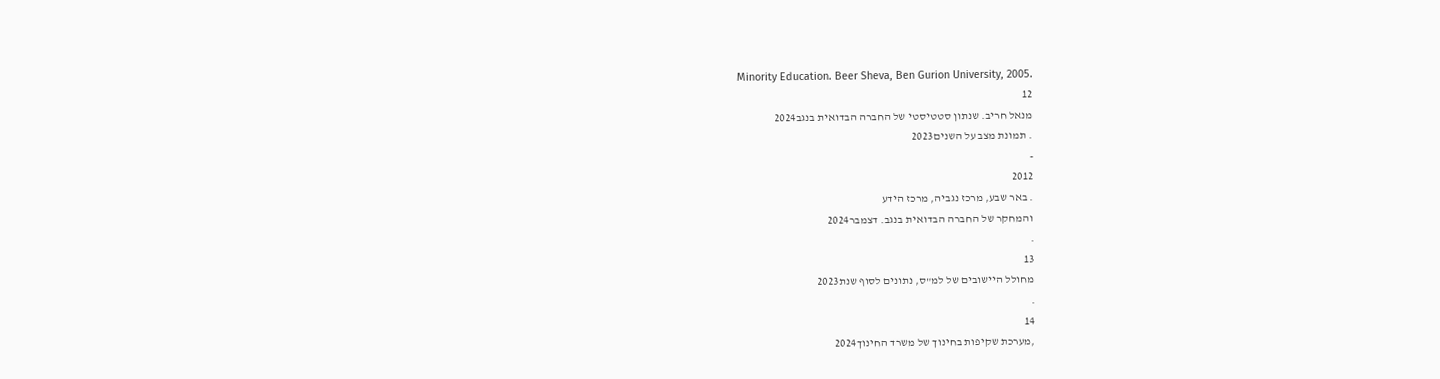Minority Education. Beer Sheva, Ben Gurion University, 2005.
12
מנאל חריב. שנתון סטטיסטי של החברה הבדואית בנגב2024
. תמונת מצב על השנים2023
-
2012
. באר שבע, מרכז נגביה, מרכז הידע
והמחקר של החברה הבדואית בנגב. דצמבר2024
.
13
מחולל היישובים של למ"ס, נתונים לסוף שנת2023
.
14
,מערכת שקיפות בחינוך של משרד החינוך2024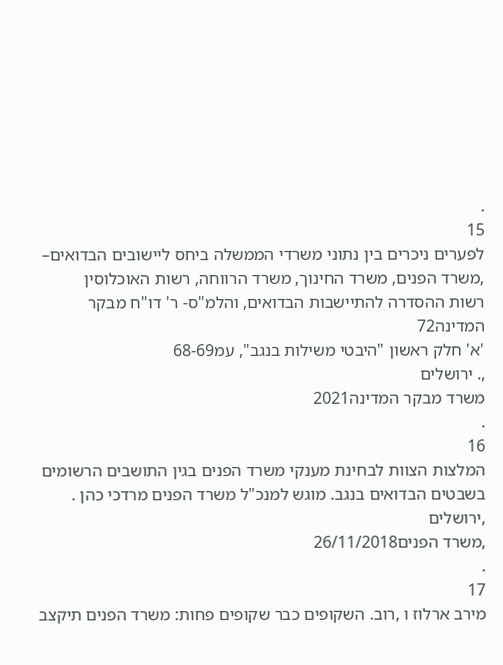.
15
לפערים ניכרים בין נתוני משרדי הממשלה ביחס ליישובים הבדואים–
,משרד הפנים, משרד החינוך, משרד הרווחה, רשות האוכלוסין
רשות ההסדרה להתיישבות הבדואים, והלמ"ס- ר' דו"ח מבקר המדינה72
'א' חלק ראשון "היבטי משילות בנגב", עמ68-69
,. ירושלים
משרד מבקר המדינה2021
.
16
המלצות הצוות לבחינת מענקי משרד הפנים בגין התושבים הרשומים
בשבטים הבדואים בנגב. מוגש למנכ"ל משרד הפנים מרדכי כהן .
,ירושלים
,משרד הפנים26/11/2018
.
17
מירב ארלוז ו ,רוב. השקופים כבר שקופים פחות: משרד הפנים תיקצב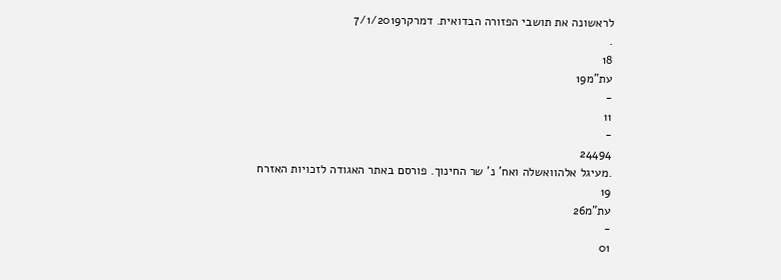לראשונה את תושבי הפזורה הבדואית. דמרקר7/1/2019
.
18
עת"מ19
-
11
-
24494
.מעיגל אלהוואשלה ואח' נ' שר החינוך. פורסם באתר האגודה לזכויות האזרח
19
עת"מ26
-
01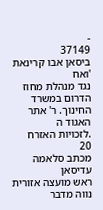-
37149
ביסאן אבו קרינאת
'ואח
נגד מנהלת מחוז הדרום במשרד החינוך. ר' אתר האגוד ה
.לזכויות האזרח
20
מכתב סלאמה עדיסאן
ראש מועצה אזורית נווה מדבר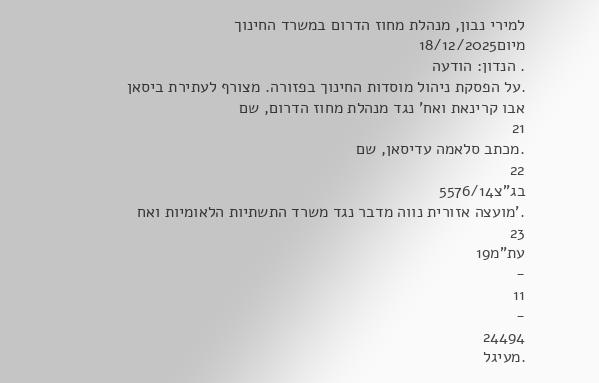למירי נבון, מנהלת מחוז הדרום במשרד החינוך מיום18/12/2025
. הנדון: הודעה
.על הפסקת ניהול מוסדות החינוך בפזורה. מצורף לעתירת ביסאן אבו קרינאת ואח' נגד מנהלת מחוז הדרום, שם
21
.מכתב סלאמה עדיסאן, שם
22
בג"צ5576/14
.'מועצה אזורית נווה מדבר נגד משרד התשתיות הלאומיות ואח
23
עת"מ19
-
11
-
24494
.מעיגל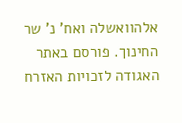אלהוואשלה ואח' נ' שר החינוך. פורסם באתר האגודה לזכויות האזרח